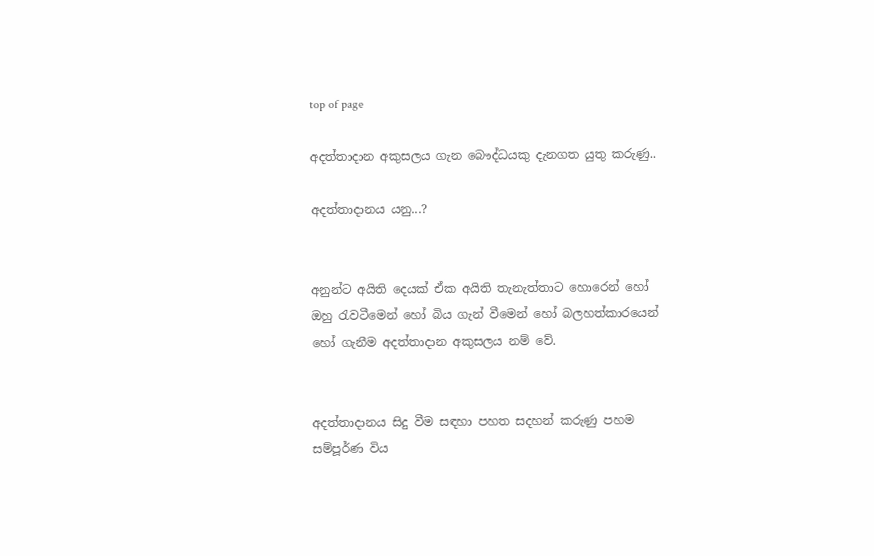top of page

අදත්තාදාන අකුසලය ගැන බෞද්ධයකු දැනගත යුතු කරුණු..

අදත්තාදානය යනු...?


අනුන්ට අයිති දෙයක් ඒක අයිති තැනැත්තාට හොරෙන් හෝ ඔහු රැවටීමෙන් හෝ බිය ගැන් වීමෙන් හෝ බලහත්කාරයෙන් හෝ ගැනීම අදත්තාදාන අකුසලය නම් වේ.


අදත්තාදානය සිදු වීම සඳහා පහත සදහන් කරුණු පහම සම්පූර්ණ විය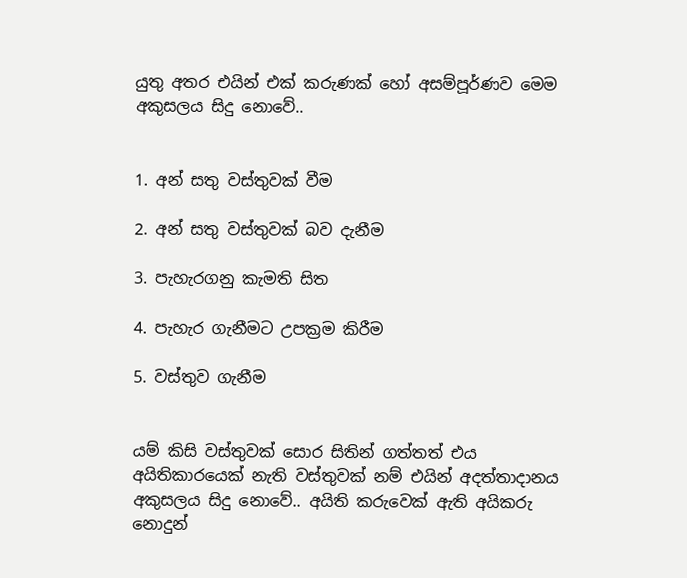යුතු අතර එයින් එක් කරුණක් හෝ අසම්පූර්ණව මෙම අකුසලය සිදු නොවේ..


1. අන් සතු වස්තුවක් වීම

2. අන් සතු වස්තුවක් බව දැනීම

3. පැහැරගනු කැමති සිත

4. පැහැර ගැනීමට උපක්‍රම කිරීම

5. වස්තුව ගැනීම


යම් කිසි වස්තුවක් සොර සිතින් ගත්තත් එය අයිතිකාරයෙක් නැති වස්තුවක් නම් එයින් අදත්තාදානය අකුසලය සිදු නොවේ.. අයිති කරුවෙක් ඇති අයිකරු නොදුන්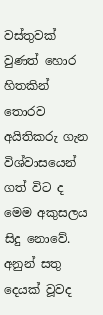වස්තුවක් වුණත් හොර හිතකින් තොරව අයිතිකරු ගැන විශ්වාසයෙන් ගත් විට ද මෙම අකුසලය සිදු නොවේ. අනුන් සතු දෙයක් වූවද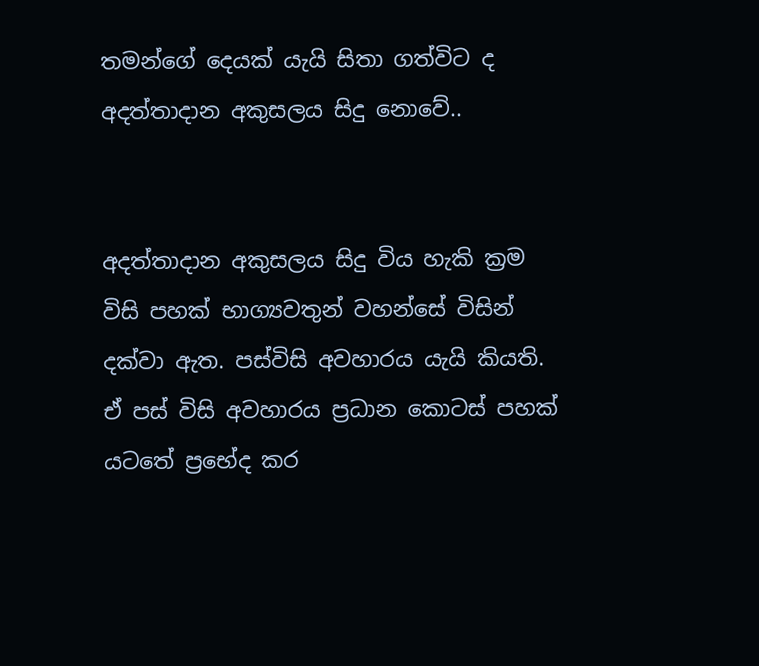තමන්ගේ දෙයක් යැයි සිතා ගත්විට ද අදත්තාදාන අකුසලය සිදු නොවේ..


අදත්තාදාන අකුසලය සිදු විය හැකි ක්‍රම විසි පහක් භාග්‍යවතුන් වහන්සේ විසින් දක්වා ඇත. පස්විසි අවහාරය යැයි කියති. ඒ පස් විසි අවහාරය ප්‍රධාන කොටස් පහක් යටතේ ප්‍රභේද කර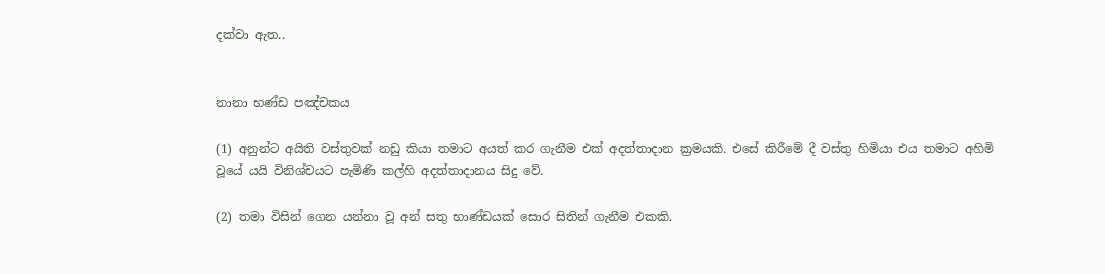දක්වා ඇත..


නානා භණ්ඩ පඤ්චකය

(1) අනුන්ට අයිති වස්තුවක් නඩු කියා තමාට අයත් කර ගැනීම එක් අදත්තාදාන ක්‍ර‍මයකි. එසේ කිරීමේ දී වස්තු හිමියා එය තමාට අහිමි වූයේ යයි විනිශ්චයට පැමිණි කල්හි අදත්තාදානය සිදු වේ.

(2) තමා විසින් ගෙන යන්නා වූ අන් සතු භාණ්ඩයක් සොර සිතින් ගැනීම එකකි.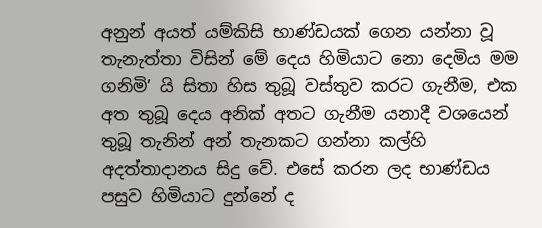අනුන් අයත් යම්කිසි භාණ්ඩයක් ගෙන යන්නා වූ තැනැත්තා විසින් මේ දෙය හිමියාට නො දෙමිය මම ගනිමි’ යි සිතා හිස තුබූ වස්තුව කරට ගැනීම, එක අත තුබූ දෙය අනික් අතට ගැනීම යනාදී වශයෙන් තුබූ තැනින් අන් තැනකට ගන්නා කල්හි අදත්තාදානය සිදු වේ. එසේ කරන ලද භාණ්ඩය පසුව හිමියාට දුන්නේ ද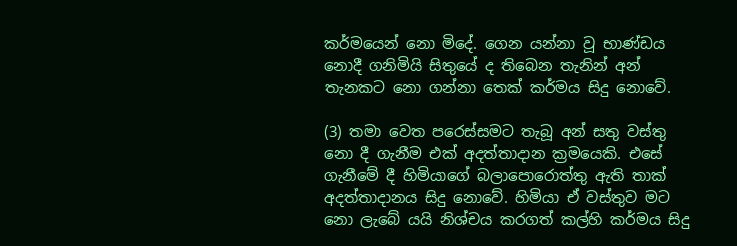කර්මයෙන් නො මිදේ. ගෙන යන්නා වූ භාණ්ඩය නොදී ගනිමියි සිතුයේ ද තිබෙන තැනින් අන් තැනකට නො ගන්නා තෙක් කර්මය සිදු නොවේ.

(3) තමා වෙත පරෙස්සමට තැබූ අන් සතු වස්තු නො දී ගැනීම එක් අදත්තාදාන ක්‍ර‍මයෙකි. එසේ ගැනීමේ දී හිමියාගේ බලාපොරොත්තු ඇති තාක් අදත්තාදානය සිදු නොවේ. හිමියා ඒ වස්තුව මට නො ලැබේ යයි නිශ්චය කරගත් කල්හි කර්මය සිදු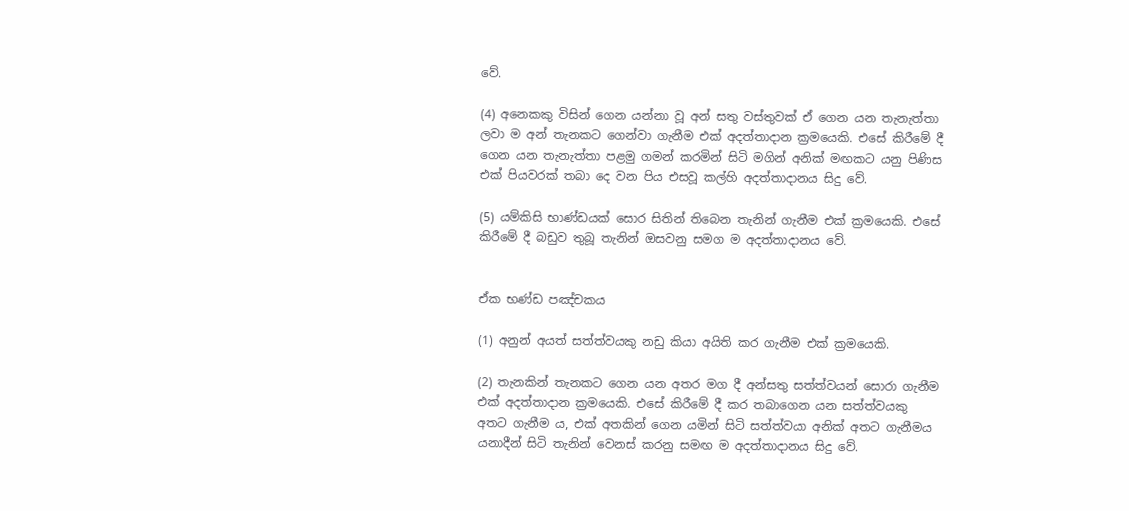වේ.

(4) අනෙකකු විසින් ගෙන යන්නා වූ අන් සතු වස්තුවක් ඒ ගෙන යන තැනැත්තා ලවා ම අන් තැනකට ගෙන්වා ගැනීම එක් අදත්තාදාන ක්‍ර‍මයෙකි. එසේ කිරීමේ දී ගෙන යන තැනැත්තා පළමු ගමන් කරමින් සිටි මගින් අනික් මඟකට යනු පිණිස එක් පියවරක් තබා දෙ වන පිය එසවූ කල්හි අදත්තාදානය සිදු වේ.

(5) යම්කිසි භාණ්ඩයක් සොර සිතින් තිබෙන තැනින් ගැනීම එක් ක්‍ර‍මයෙකි. එසේ කිරීමේ දී බඩුව තුබූ තැනින් ඔසවනු සමග ම අදත්තාදානය වේ.


ඒක භණ්ඩ පඤ්චකය

(1) අනුන් අයත් සත්ත්වයකු නඩු කියා අයිති කර ගැනීම එක් ක්‍ර‍මයෙකි.

(2) තැනකින් තැනකට ගෙන යන අතර මග දී අන්සතු සත්ත්වයන් සොරා ගැනීම එක් අදත්තාදාන ක්‍ර‍මයෙකි. එසේ කිරීමේ දී කර තබාගෙන යන සත්ත්වයකු අතට ගැනීම ය, එක් අතකින් ගෙන යමින් සිටි සත්ත්වයා අනික් අතට ගැනීමය යනාදීන් සිටි තැනින් වෙනස් කරනු සමඟ ම අදත්තාදානය සිදු වේ.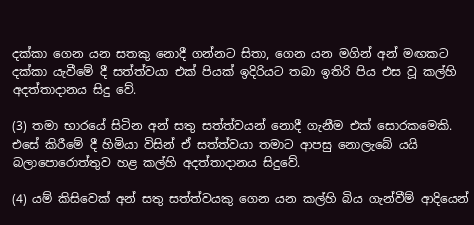දක්කා ගෙන යන සතකු නොදී ගන්නට සිතා, ගෙන යන මගින් අන් මඟකට දක්කා යැවීමේ දී සත්ත්වයා එක් පියක් ඉදිරියට තබා ඉතිරි පිය එස වූ කල්හි අදත්තාදානය සිදු වේ.

(3) තමා භාරයේ සිටින අන් සතු සත්ත්වයන් නොදී ගැනීම එක් සොරකමෙකි. එසේ කිරීමේ දී හිමියා විසින් ඒ සත්ත්වයා තමාට ආපසු නොලැබේ යයි බලාපොරොත්තුව හළ කල්හි අදත්තාදානය සිදුවේ.

(4) යම් කිසිවෙක් අන් සතු සත්ත්වයකු ගෙන යන කල්හි බිය ගැන්වීම් ආදියෙන්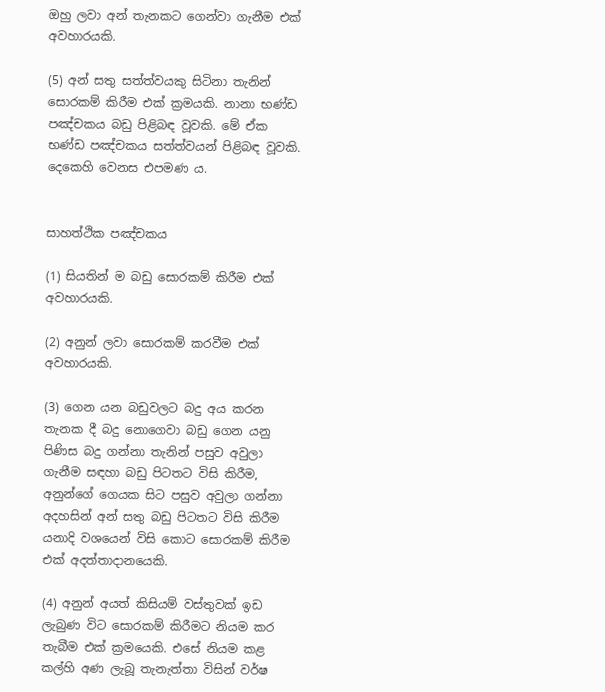ඔහු ලවා අන් තැනකට ගෙන්වා ගැනීම එක් අවහාරයකි.

(5) අන් සතු සත්ත්වයකු සිටිනා තැනින් සොරකම් කිරීම එක් ක්‍ර‍මයකි. නානා භණ්ඩ පඤ්චකය බඩු පිළිබඳ වූවකි. මේ ඒක භණ්ඩ පඤ්චකය සත්ත්වයන් පිළිබඳ වූවකි. දෙකෙහි වෙනස එපමණ ය.


සාහත්ථික පඤ්චකය

(1) සියතින් ම බඩු සොරකම් කිරීම එක් අවහාරයකි.

(2) අනුන් ලවා සොරකම් කරවීම එක් අවහාරයකි.

(3) ගෙන යන බඩුවලට බදු අය කරන තැනක දී බදු නොගෙවා බඩු ගෙන යනු පිණිස බදු ගන්නා තැනින් පසුව අවුලා ගැනීම සඳහා බඩු පිටතට විසි කිරීම, අනුන්ගේ ගෙයක සිට පසුව අවුලා ගන්නා අදහසින් අන් සතු බඩු පිටතට විසි කිරීම යනාදි වශයෙන් විසි කොට සොරකම් කිරීම එක් අදත්තාදානයෙකි.

(4) අනුන් අයත් කිසියම් වස්තුවක් ඉඩ ලැබුණ විට සොරකම් කිරීමට නියම කර තැබීම එක් ක්‍ර‍මයෙකි. එසේ නියම කළ කල්හි අණ ලැබූ තැනැත්තා විසින් වර්ෂ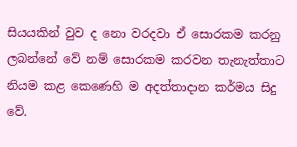සියයකින් වුව ද නො වරදවා ඒ සොරකම කරනු ලබන්නේ වේ නම් සොරකම කරවන තැනැත්තාට නියම කළ කෙණෙහි ම අදත්තාදාන කර්මය සිදු වේ.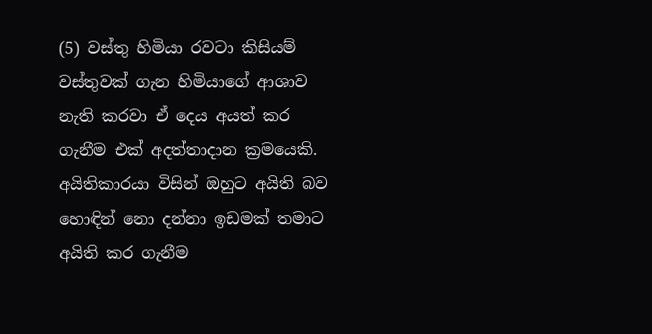(5) වස්තු හිමියා රවටා කිසියම් වස්තුවක් ගැන හිමියාගේ ආශාව නැති කරවා ඒ දෙය අයත් කර ගැනීම එක් අදත්තාදාන ක්‍ර‍මයෙකි. අයිතිකාරයා විසින් ඔහුට අයිති බව හොඳින් නො දන්නා ඉඩමක් තමාට අයිති කර ගැනීම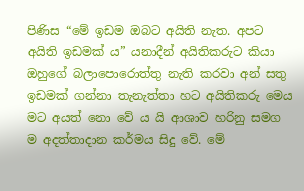පිණිස “මේ ඉඩම ඔබට අයිති නැත. අපට අයිති ඉඩමක් ය” යනාදීන් අයිතිකරුට කියා ඔහුගේ බලාපොරොත්තු නැති කරවා අන් සතු ඉඩමක් ගන්නා තැනැත්තා හට අයිතිකරු මෙය මට අයත් නො වේ ය යි ආශාව හරිනු සමග ම අදත්තාදාන කර්මය සිදු වේ. මේ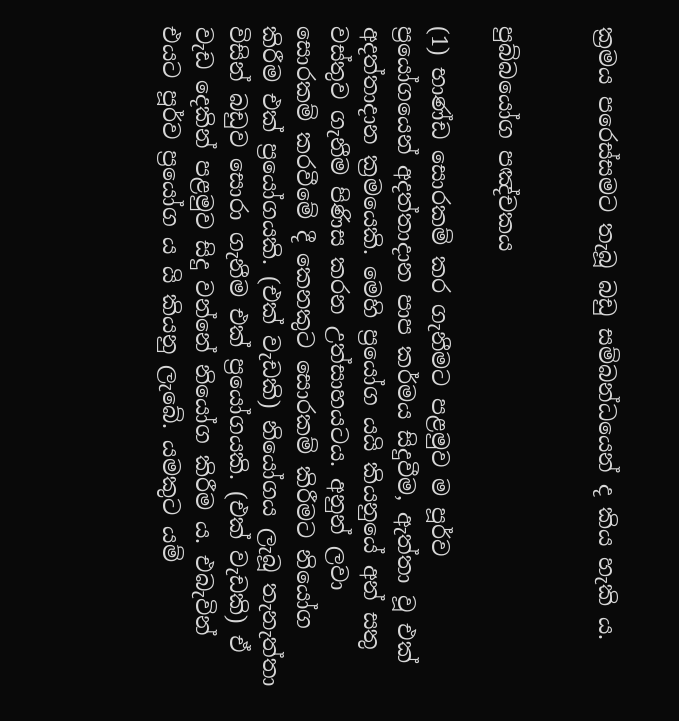ක්‍ර‍මය පරෙස්සමට තැබූ බඩු සම්බන්ධයෙන් ද කිය හැකි ය.


පුබ්බයෝග පඤ්චකය

(1) භාණ්ඩ සොරකම් කර ගැනීමට පළමුව ම පූර්ව ප්‍රයෝගයෙන් අදත්තාදාන පාප කර්මය සිදුවීම, ඇත්තා වූ එක් අදත්තාදාන ක්‍ර‍මයෙකි. මෙහි ප්‍රයෝග යයි කියනුයේ අන් සතු වස්තුව ගැනීම පිණිස කරන උත්සාහයටය. අනුන් ලවා සොරකම් කරවීමේ දී කෙනකුට සොරකම් කිරීමට නියෝග කිරීම එක් ප්‍රයෝගයකි. (එක් වැඩකි) නියෝගය ලැබූ තැනැත්තා විසින් බඩුව සොරා ගැනීම එක් ප්‍රයෝගයකි. (එක් වැඩකි) ඒ වැඩ දෙකින් පළමුව සිදු වන්නේ නියෝග කිරීම ය. එබැවින් එයට පූර්ව ප්‍රයෝග ය යි කියනු ලැබේ. යමකුට යම්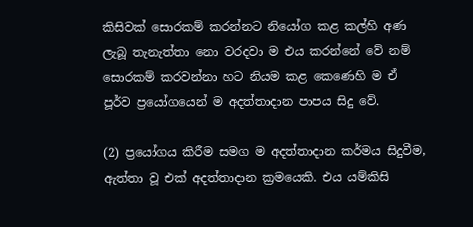කිසිවක් සොරකම් කරන්නට නියෝග කළ කල්හි අණ ලැබූ තැනැත්තා නො වරදවා ම එය කරන්නේ වේ නම් සොරකම් කරවන්නා හට නියම කළ කෙණෙහි ම ඒ පූර්ව ප්‍රයෝගයෙන් ම අදත්තාදාන පාපය සිදු වේ.

(2) ප්‍රයෝගය කිරීම සමග ම අදත්තාදාන කර්මය සිදුවීම, ඇත්තා වූ එක් අදත්තාදාන ක්‍ර‍මයෙකි. එය යම්කිසි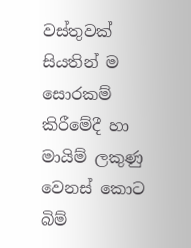වස්තුවක් සියතින් ම සොරකම් කිරීමේදී හා මායිම් ලකුණු වෙනස් කොට බිම්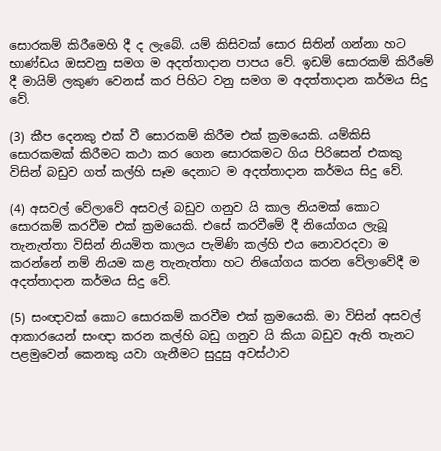සොරකම් කිරීමෙහි දී ද ලැබේ. යම් කිසිවක් සොර සිතින් ගන්නා හට භාණ්ඩය ඔසවනු සමග ම අදත්තාදාන පාපය වේ. ඉඩම් සොරකම් කිරීමේ දී මායිම් ලකුණ වෙනස් කර පිහිට වනු සමග ම අදත්තාදාන කර්මය සිදු වේ.

(3) කීප දෙනකු එක් වී සොරකම් කිරීම එක් ක්‍ර‍මයෙකි. යම්කිසි සොරකමක් කිරීමට කථා කර ගෙන සොරකමට ගිය පිරිසෙන් එකකු විසින් බඩුව ගත් කල්හි සෑම දෙනාට ම අදත්තාදාන කර්මය සිදු වේ.

(4) අසවල් වේලාවේ අසවල් බඩුව ගනුව යි කාල නියමක් කොට සොරකම් කරවීම එක් ක්‍ර‍මයෙකි. එසේ කරවීමේ දී නියෝගය ලැබූ තැනැත්තා විසින් නියමිත කාලය පැමිණි කල්හි එය නොවරදවා ම කරන්නේ නම් නියම කළ තැනැත්තා හට නියෝගය කරන වේලාවේදී ම අදත්තාදාන කර්මය සිදු වේ.

(5) සංඥාවක් කොට සොරකම් කරවීම එක් ක්‍ර‍මයෙකි. මා විසින් අසවල් ආකාරයෙන් සංඥා කරන කල්හි බඩු ගනුව යි කියා බඩුව ඇති තැනට පළමුවෙන් කෙනකු යවා ගැනීමට සුදුසු අවස්ථාව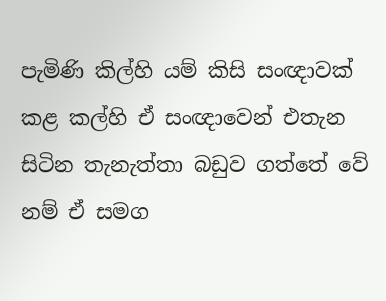පැමිණි කිල්හි යම් කිසි සංඥාවක් කළ කල්හි ඒ සංඥාවෙන් එතැන සිටින තැනැත්තා බඩුව ගත්තේ වේ නම් ඒ සමග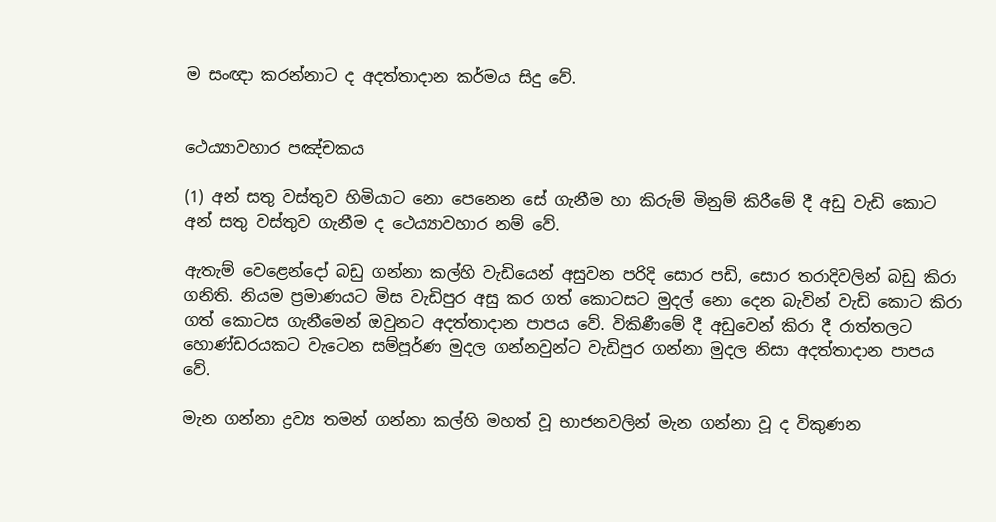ම සංඥා කරන්නාට ද අදත්තාදාන කර්මය සිදු වේ.


ථෙය්‍යාවහාර පඤ්චකය

(1) අන් සතු වස්තුව හිමියාට නො පෙනෙන සේ ගැනීම හා කිරුම් මිනුම් කිරීමේ දී අඩු වැඩි කොට අන් සතු වස්තුව ගැනීම ද ථෙය්‍යාවහාර නම් වේ.

ඇතැම් වෙළෙන්දෝ බඩු ගන්නා කල්හි වැඩියෙන් අසුවන පරිදි සොර පඩි, සොර තරාදිවලින් බඩු කිරා ගනිති. නියම ප්‍ර‍මාණයට මිස වැඩිපුර අසු කර ගත් කොටසට මුදල් නො දෙන බැවින් වැඩි කොට කිරා ගත් කොටස ගැනීමෙන් ඔවුනට අදත්තාදාන පාපය වේ. විකිණීමේ දී අඩුවෙන් කිරා දී රාත්තලට හොණ්ඩරයකට වැටෙන සම්පූර්ණ මුදල ගන්නවුන්ට වැඩිපුර ගන්නා මුදල නිසා අදත්තාදාන පාපය වේ.

මැන ගන්නා ද්‍ර‍ව්‍ය තමන් ගන්නා කල්හි මහත් වූ භාජනවලින් මැන ගන්නා වූ ද විකුණන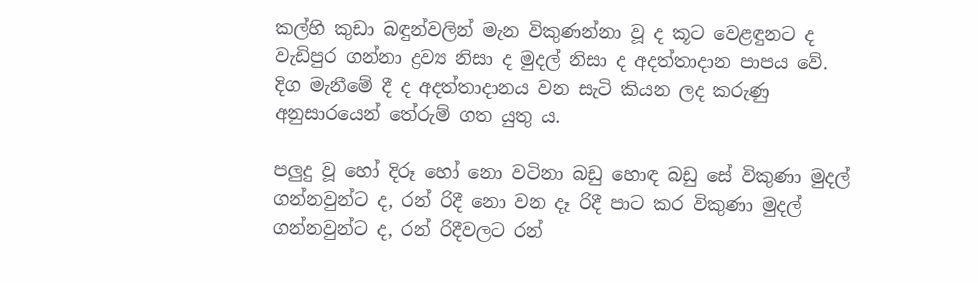කල්හි කුඩා බඳුන්වලින් මැන විකුණන්නා වූ ද කූට වෙළඳුනට ද වැඩිපුර ගන්නා ද්‍ර‍ව්‍ය නිසා ද මුදල් නිසා ද අදත්තාදාන පාපය වේ. දිග මැනීමේ දී ද අදත්තාදානය වන සැටි කියන ලද කරුණු අනුසාරයෙන් තේරුම් ගත යුතු ය.

පලුදු වූ හෝ දිරූ හෝ නො වටිනා බඩු හොඳ බඩු සේ විකුණා මුදල් ගන්නවුන්ට ද, රන් රිදී නො වන දෑ රිදී පාට කර විකුණා මුදල් ගන්නවුන්ට ද, රන් රිදීවලට රන්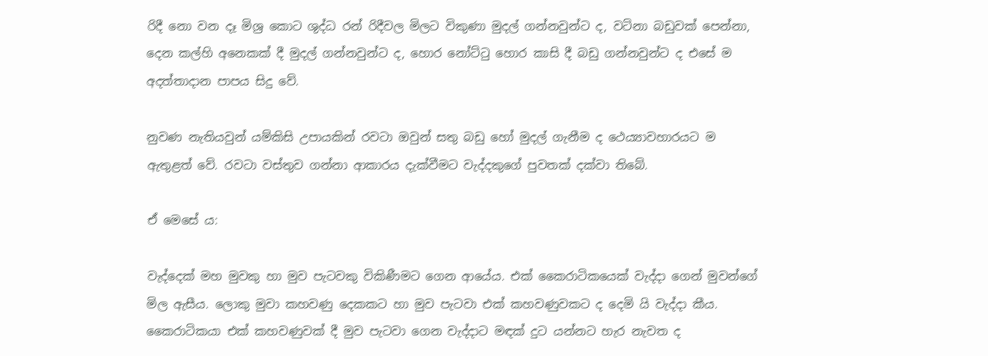රිදී නො වන දෑ මිශ්‍ර‍ කොට ශුද්ධ රන් රිදීවල මිලට විකුණා මුදල් ගන්නවුන්ට ද, වටිනා බඩුවක් පෙන්නා, දෙන කල්හි අනෙකක් දී මුදල් ගන්නවුන්ට ද, හොර නෝට්ටු හොර කාසි දී බඩු ගන්නවුන්ට ද එසේ ම අදත්තාදාන පාපය සිදු වේ.

නුවණ නැතියවුන් යම්කිසි උපායකින් රවටා ඔවුන් සතු බඩු හෝ මුදල් ගැනීම ද ථෙය්‍යාවහාරයට ම ඇතුළත් වේ. රවටා වස්තුව ගන්නා ආකාරය දැක්වීමට වැද්දකුගේ පුවතක් දක්වා තිබේ.

ඒ මෙසේ ය:

වැද්දෙක් මහ මුවකු හා මුව පැටවකු විකිණීමට ගෙන ආයේය. එක් කෛරාටිකයෙක් වැද්දා ගෙන් මුවන්ගේ මිල ඇසීය. ලොකු මුවා කහවණු දෙකකට හා මුව පැටවා එක් කහවණුවකට ද දෙමි යි වැද්දා කීය. කෛරාටිකයා එක් කහවණුවක් දී මුව පැටවා ගෙන වැද්දාට මඳක් දුට යන්නට හැර නැවත ද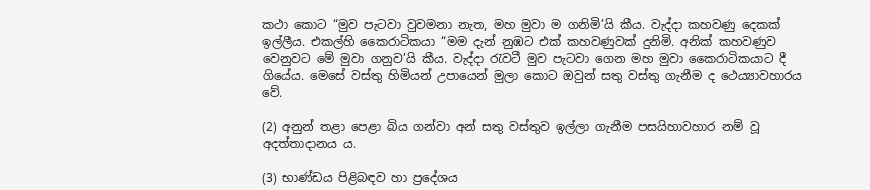කථා කොට “මුව පැටවා වුවමනා නැත, මහ මුවා ම ගනිමි’යි කීය. වැද්දා කහවණු දෙකක් ඉල්ලීය. එකල්හි කෛරාටිකයා “මම දැන් නුඹට එක් කහවණුවක් දුනිමි. අනික් කහවණුව වෙනුවට මේ මුවා ගනුව’යි කීය. වැද්දා රැවටී මුව පැටවා ගෙන මහ මුවා කෛරාටිකයාට දී ගියේය. මෙසේ වස්තු හිමියන් උපායෙන් මුලා කොට ඔවුන් සතු වස්තු ගැනීම ද ථෙය්‍යාවහාරය වේ.

(2) අනුන් තළා පෙළා බිය ගන්වා අන් සතු වස්තුව ඉල්ලා ගැනීම පසයිහාවහාර නම් වූ අදත්තාදානය ය.

(3) භාණ්ඩය පිළිබඳව හා ප්‍රදේශය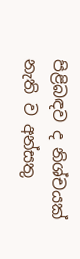පිළිබඳව ද නිශ්චයක් නැති ව අන්සතු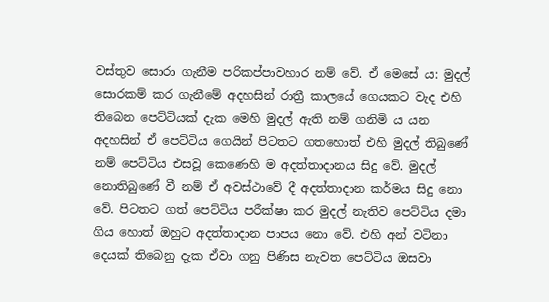වස්තුව සොරා ගැනීම පරිකප්පාවහාර නම් වේ. ඒ මෙසේ ය: මුදල් සොරකම් කර ගැනීමේ අදහසින් රාත්‍රී කාලයේ ගෙයකට වැද එහි තිබෙන පෙට්ටියක් දැක මෙහි මුදල් ඇති නම් ගනිමි ය යන අදහසින් ඒ පෙට්ටිය ගෙයින් පිටතට ගතහොත් එහි මුදල් තිබුණේ නම් පෙට්ටිය එසවූ කෙණෙහි ම අදත්තාදානය සිදු වේ. මුදල් නොතිබුණේ වී නම් ඒ අවස්ථාවේ දී අදත්තාදාන කර්මය සිදු නො වේ. පිටතට ගත් පෙට්ටිය පරීක්ෂා කර මුදල් නැතිව පෙට්ටිය දමා ගිය හොත් ඔහුට අදත්තාදාන පාපය නො වේ. එහි අන් වටිනා දෙයක් තිබෙනු දැක ඒවා ගනු පිණිස නැවත පෙට්ටිය ඔසවා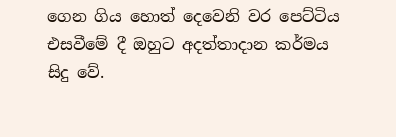ගෙන ගිය හොත් දෙවෙනි වර පෙට්ටිය එසවීමේ දී ඔහුට අදත්තාදාන කර්මය සිදු වේ.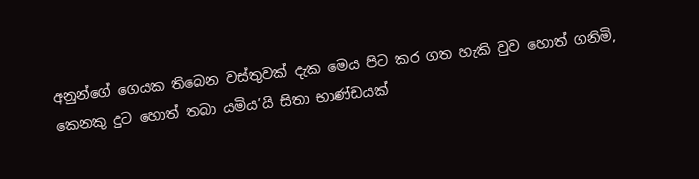අනුන්ගේ ගෙයක තිබෙන වස්තුවක් දැක මෙය පිට කර ගත හැකි වුව හොත් ගනිමි, කෙනකු දුට හොත් තබා යමිය’යි සිතා භාණ්ඩයක්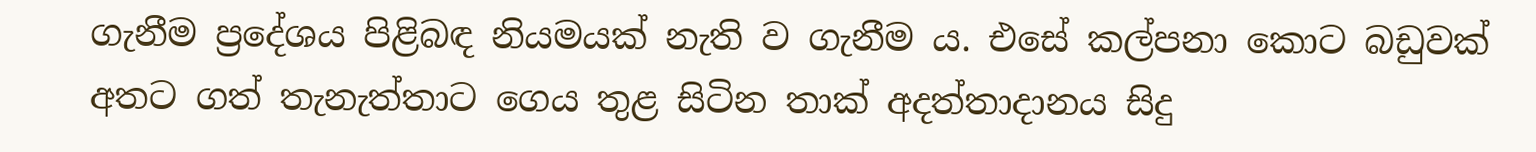ගැනීම ප්‍රදේශය පිළිබඳ නියමයක් නැති ව ගැනීම ය. එසේ කල්පනා කොට බඩුවක් අතට ගත් තැනැත්තාට ගෙය තුළ සිටින තාක් අදත්තාදානය සිදු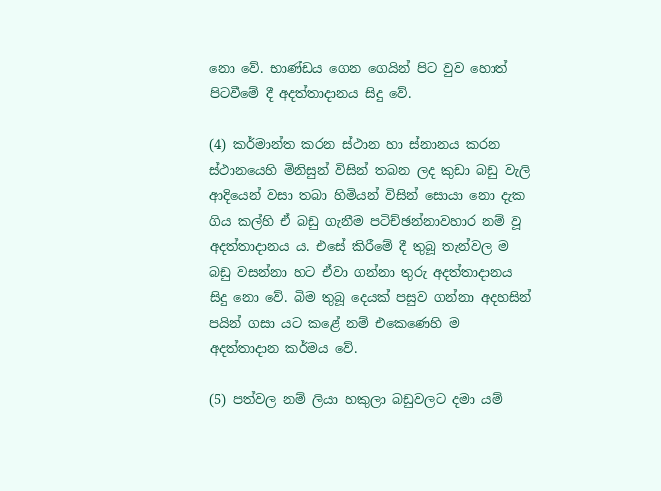නො වේ. භාණ්ඩය ගෙන ගෙයින් පිට වුව හොත් පිටවීමේ දී අදත්තාදානය සිදු වේ.

(4) කර්මාන්ත කරන ස්ථාන හා ස්නානය කරන ස්ථානයෙහි මිනිසුන් විසින් තබන ලද කුඩා බඩු වැලි ආදියෙන් වසා තබා හිමියන් විසින් සොයා නො දැක ගිය කල්හි ඒ බඩු ගැනීම පටිච්ඡන්නාවහාර නම් වූ අදත්තාදානය ය. එසේ කිරීමේ දී තුබූ තැන්වල ම බඩු වසන්නා හට ඒවා ගන්නා තුරු අදත්තාදානය සිදු නො වේ. බිම තුබූ දෙයක් පසුව ගන්නා අදහසින් පයින් ගසා යට කළේ නම් එකෙණෙහි ම අදත්තාදාන කර්මය වේ.

(5) පත්වල නම් ලියා හකුලා බඩුවලට දමා යම්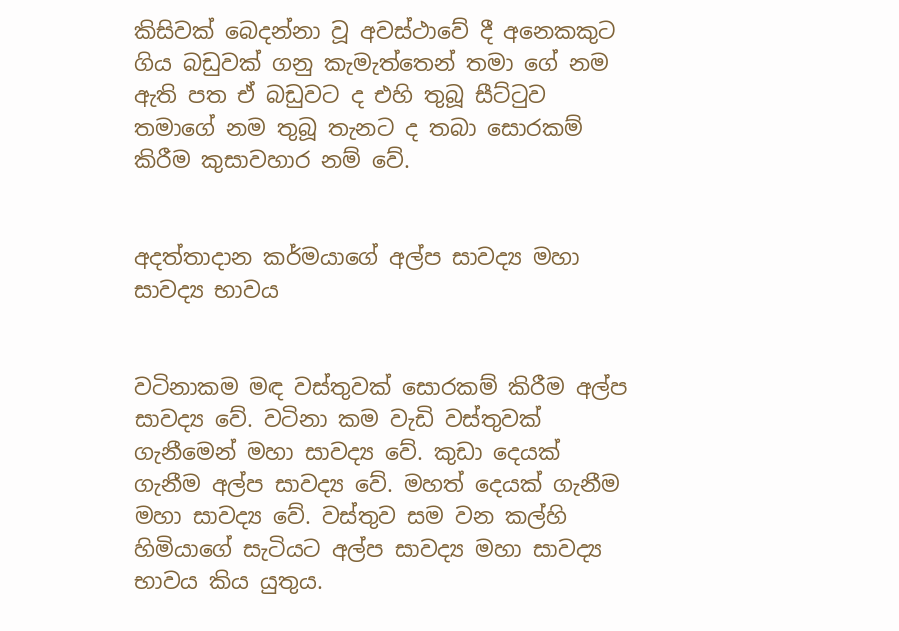කිසිවක් බෙදන්නා වූ අවස්ථාවේ දී අනෙකකුට ගිය බඩුවක් ගනු කැමැත්තෙන් තමා ගේ නම ඇති පත ඒ බඩුවට ද එහි තුබූ සීට්ටුව තමාගේ නම තුබූ තැනට ද තබා සොරකම් කිරීම කුසාවහාර නම් වේ.


අදත්තාදාන කර්මයාගේ අල්ප සාවද්‍ය මහා සාවද්‍ය භාවය


වටිනාකම මඳ වස්තුවක් සොරකම් කිරීම අල්ප සාවද්‍ය වේ. වටිනා කම වැඩි වස්තුවක් ගැනීමෙන් මහා සාවද්‍ය වේ. කුඩා දෙයක් ගැනීම අල්ප සාවද්‍ය වේ. මහත් දෙයක් ගැනීම මහා සාවද්‍ය වේ. වස්තුව සම වන කල්හි හිමියාගේ සැටියට අල්ප සාවද්‍ය මහා සාවද්‍ය භාවය කිය යුතුය.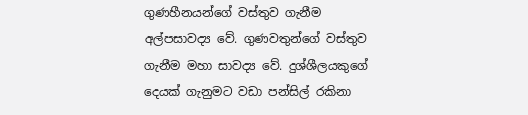ගුණහීනයන්ගේ වස්තුව ගැනීම අල්පසාවද්‍ය වේ. ගුණවතුන්ගේ වස්තුව ගැනීම මහා සාවද්‍ය වේ. දුශ්ශීලයකුගේ දෙයක් ගැනුමට වඩා පන්සිල් රකිනා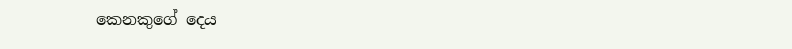කෙනකුගේ දෙය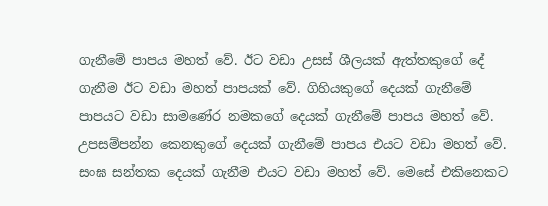ගැනීමේ පාපය මහත් වේ. ඊට වඩා උසස් ශීලයක් ඇත්තකුගේ දේ ගැනීම ඊට වඩා මහත් පාපයක් වේ. ගිහියකුගේ දෙයක් ගැනීමේ පාපයට වඩා සාමණේර නමකගේ දෙයක් ගැනීමේ පාපය මහත් වේ. උපසම්පන්න කෙනකුගේ දෙයක් ගැනීමේ පාපය එයට වඩා මහත් වේ. සංඝ සන්තක දෙයක් ගැනීම එයට වඩා මහත් වේ. මෙසේ එකිනෙකට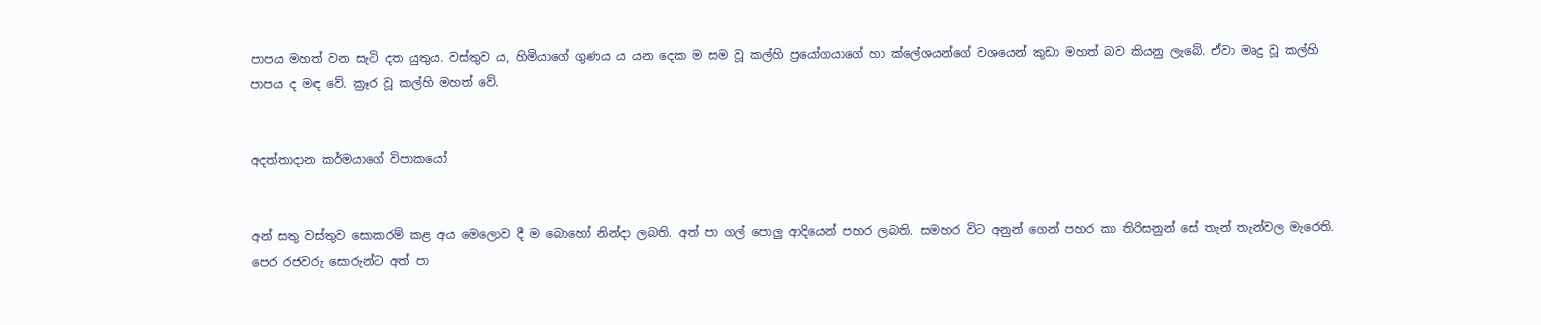පාපය මහත් වන සැටි දත යුතුය. වස්තුව ය, හිමියාගේ ගුණය ය යන දෙක ම සම වූ කල්හි ප්‍රයෝගයාගේ හා ක්ලේශයන්ගේ වශයෙන් කුඩා මහත් බව කියනු ලැබේ. ඒවා මෘදු වූ කල්හි පාපය ද මඳ වේ. ක්‍රෑර වූ කල්හි මහත් වේ.


අදත්තාදාන කර්මයාගේ විපාකයෝ


අන් සතු වස්තුව සොකරම් කළ අය මෙලොව දී ම බොහෝ නින්දා ලබති. අත් පා ගල් පොලු ආදියෙන් පහර ලබති. සමහර විට අනුන් ගෙන් පහර කා තිරිසනුන් සේ තැන් තැන්වල මැරෙති. පෙර රජවරු සොරුන්ට අත් පා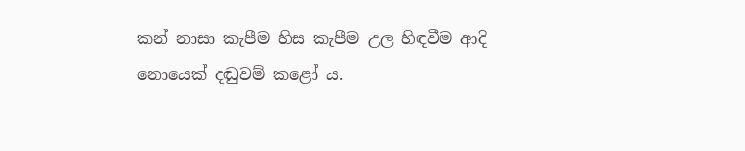කන් නාසා කැපීම හිස කැපීම උල හිඳවීම ආදි නොයෙක් දඬුවම් කළෝ ය.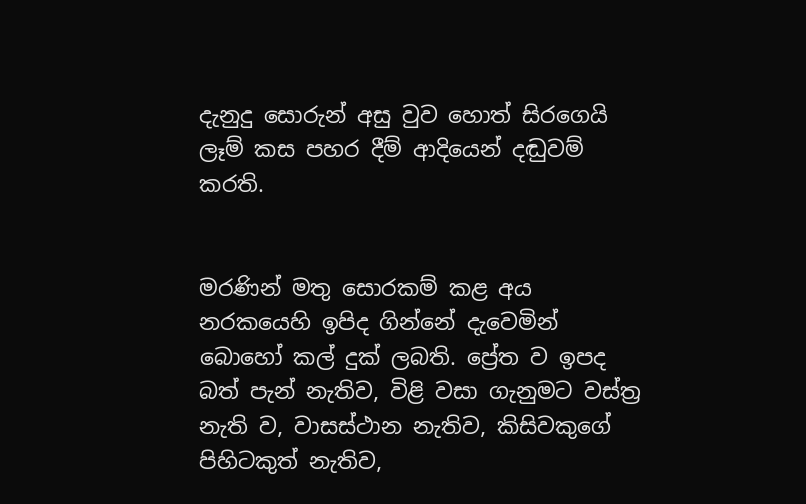දැනුදු සොරුන් අසු වුව හොත් සිරගෙයි ලෑම් කස පහර දීම් ආදියෙන් දඬුවම් කරති.


මරණින් මතු සොරකම් කළ අය නරකයෙහි ඉපිද ගින්නේ දැවෙමින් බොහෝ කල් දුක් ලබති. ප්‍රේත ව ඉපද බත් පැන් නැතිව, විළි වසා ගැනුමට වස්ත්‍ර‍ නැති ව, වාසස්ථාන නැතිව, කිසිවකුගේ පිහිටකුත් නැතිව,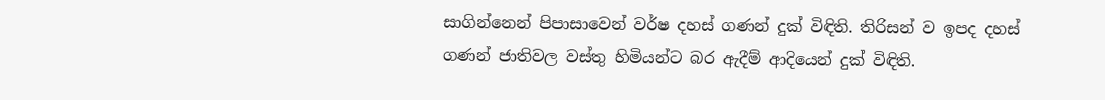සාගින්නෙන් පිපාසාවෙන් වර්ෂ දහස් ගණන් දුක් විඳිති. තිරිසන් ව ඉපද දහස් ගණන් ජාතිවල වස්තු හිමියන්ට බර ඇදීම් ආදියෙන් දුක් විඳිති.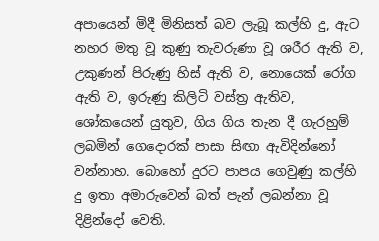අපායෙන් මිදී මිනිසත් බව ලැබූ කල්හි දු, ඇට නහර මතු වූ කුණු තැවරුණා වූ ශරීර ඇති ව, උකුණන් පිරුණු හිස් ඇති ව, නොයෙක් රෝග ඇති ව, ඉරුණු කිලිටි වස්ත්‍ර‍ ඇතිව, ශෝකයෙන් යුතුව, ගිය ගිය තැන දී ගැරහුම් ලබමින් ගෙදොරක් පාසා සිඟා ඇවිදින්නෝ වන්නාහ. බොහෝ දුරට පාපය ගෙවුණු කල්හි දු ඉතා අමාරුවෙන් බත් පැන් ලබන්නා වූ දිළින්දෝ වෙති.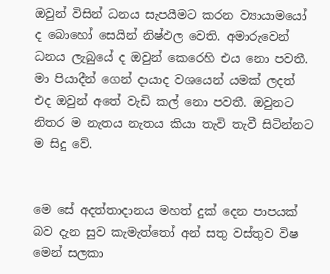ඔවුන් විසින් ධනය සැපයීමට කරන ව්‍යායාමයෝ ද බොහෝ සෙයින් නිෂ්ඵල වෙති. අමාරුවෙන් ධනය ලැබුයේ ද ඔවුන් කෙරෙහි එය නො පවතී. මා පියාදීන් ගෙන් දායාද වශයෙන් යමක් ලදත් එද ඔවුන් අතේ වැඩි කල් නො පවතී. ඔවුනට නිතර ම නැතය නැතය කියා තැවි තැවී සිටින්නට ම සිදු වේ.


මෙ සේ අදත්තාදානය මහත් දුක් දෙන පාපයක් බව දැන සුව කැමැත්තෝ අන් සතු වස්තුව විෂ මෙන් සලකා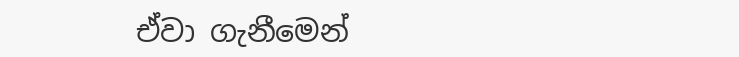ඒවා ගැනීමෙන්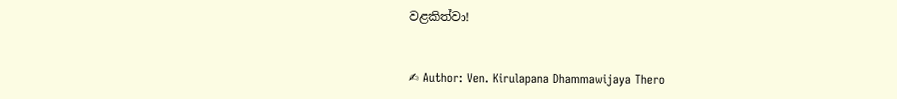වළකිත්වා!


✍ Author: Ven. Kirulapana Dhammawijaya Thero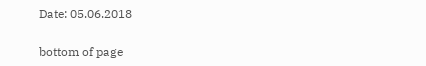Date: 05.06.2018

bottom of page